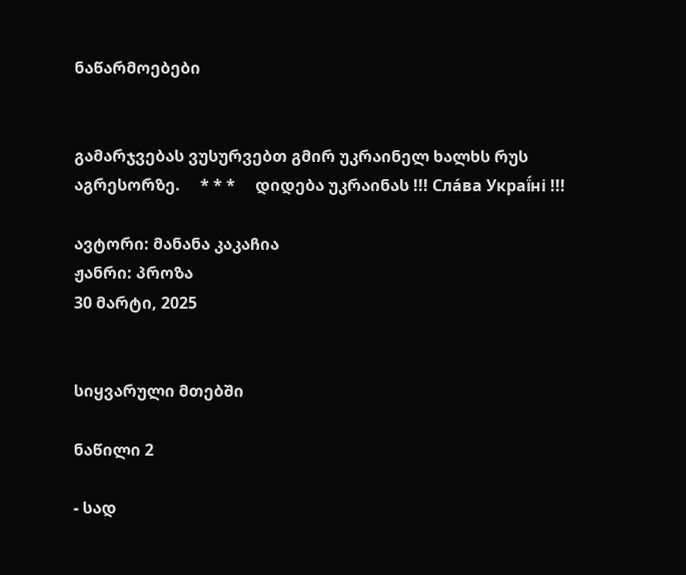ნაწარმოებები


გამარჯვებას ვუსურვებთ გმირ უკრაინელ ხალხს რუს აგრესორზე.     * * *     დიდება უკრაინას !!! Сла́ва Украї́ні !!!

ავტორი: მანანა კაკაჩია
ჟანრი: პროზა
30 მარტი, 2025


სიყვარული მთებში

ნაწილი 2

- სად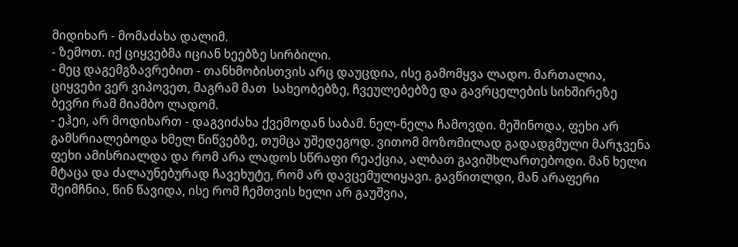მიდიხარ - მომაძახა დალიმ.
- ზემოთ. იქ ციყვებმა იციან ხეებზე სირბილი.
- მეც დაგემგზავრებით - თანხმობისთვის არც დაუცდია, ისე გამომყვა ლადო. მართალია, ციყვები ვერ ვიპოვეთ, მაგრამ მათ  სახეობებზე, ჩვეულებებზე და გავრცელების სიხშირეზე ბევრი რამ მიამბო ლადომ.
- ეჰეი, არ მოდიხართ - დაგვიძახა ქვემოდან საბამ. ნელ-ნელა ჩამოვდი. მეშინოდა, ფეხი არ გამსრიალებოდა ხმელ წიწვებზე, თუმცა უშედეგოდ. ვითომ მოზომილად გადადგმული მარჯვენა ფეხი ამისრიალდა და რომ არა ლადოს სწრაფი რეაქცია, ალბათ გავიშხლართებოდი. მან ხელი მტაცა და ძალაუნებურად ჩავეხუტე, რომ არ დავცემულიყავი. გავწითლდი, მან არაფერი შეიმჩნია, წინ წავიდა, ისე რომ ჩემთვის ხელი არ გაუშვია,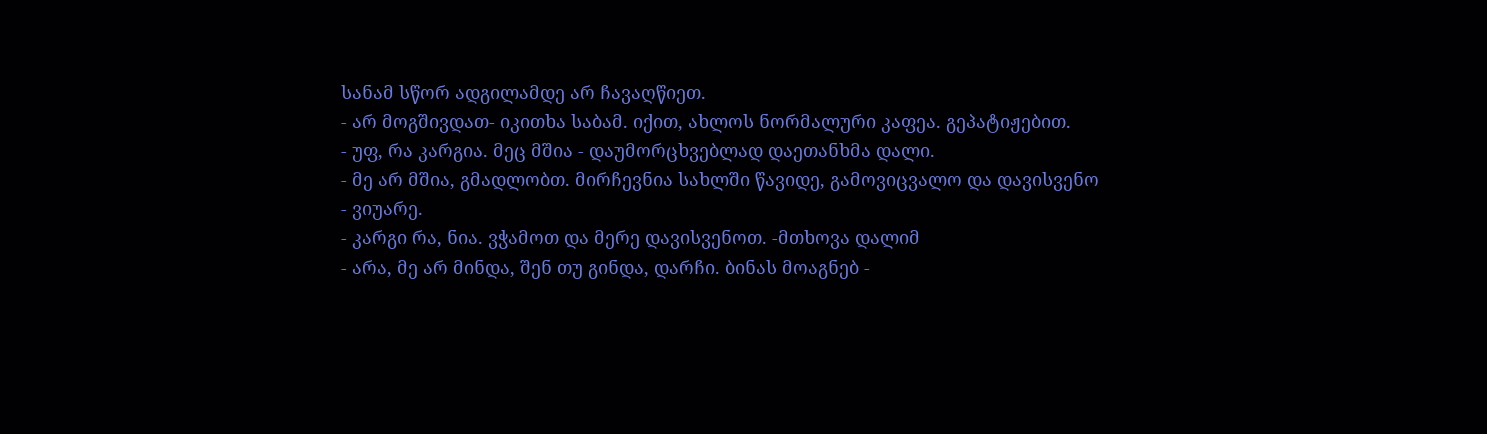სანამ სწორ ადგილამდე არ ჩავაღწიეთ.
- არ მოგშივდათ- იკითხა საბამ. იქით, ახლოს ნორმალური კაფეა. გეპატიჟებით.
- უფ, რა კარგია. მეც მშია - დაუმორცხვებლად დაეთანხმა დალი.
- მე არ მშია, გმადლობთ. მირჩევნია სახლში წავიდე, გამოვიცვალო და დავისვენო - ვიუარე.
- კარგი რა, ნია. ვჭამოთ და მერე დავისვენოთ. -მთხოვა დალიმ
- არა, მე არ მინდა, შენ თუ გინდა, დარჩი. ბინას მოაგნებ -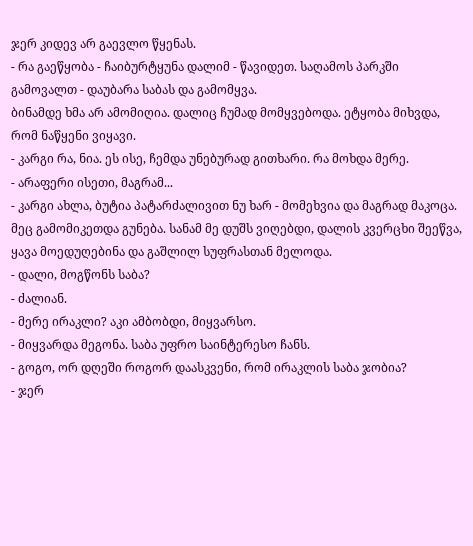ჯერ კიდევ არ გაევლო წყენას.
- რა გაეწყობა - ჩაიბურტყუნა დალიმ - წავიდეთ. საღამოს პარკში გამოვალთ - დაუბარა საბას და გამომყვა.
ბინამდე ხმა არ ამომიღია. დალიც ჩუმად მომყვებოდა. ეტყობა მიხვდა, რომ ნაწყენი ვიყავი.
- კარგი რა, ნია. ეს ისე, ჩემდა უნებურად გითხარი. რა მოხდა მერე.
- არაფერი ისეთი, მაგრამ...
- კარგი ახლა, ბუტია პატარძალივით ნუ ხარ - მომეხვია და მაგრად მაკოცა. მეც გამომიკეთდა გუნება. სანამ მე დუშს ვიღებდი, დალის კვერცხი შეეწვა, ყავა მოედუღებინა და გაშლილ სუფრასთან მელოდა.
- დალი, მოგწონს საბა?
- ძალიან.
- მერე ირაკლი? აკი ამბობდი, მიყვარსო.
- მიყვარდა მეგონა. საბა უფრო საინტერესო ჩანს.
- გოგო, ორ დღეში როგორ დაასკვენი, რომ ირაკლის საბა ჯობია?
- ჯერ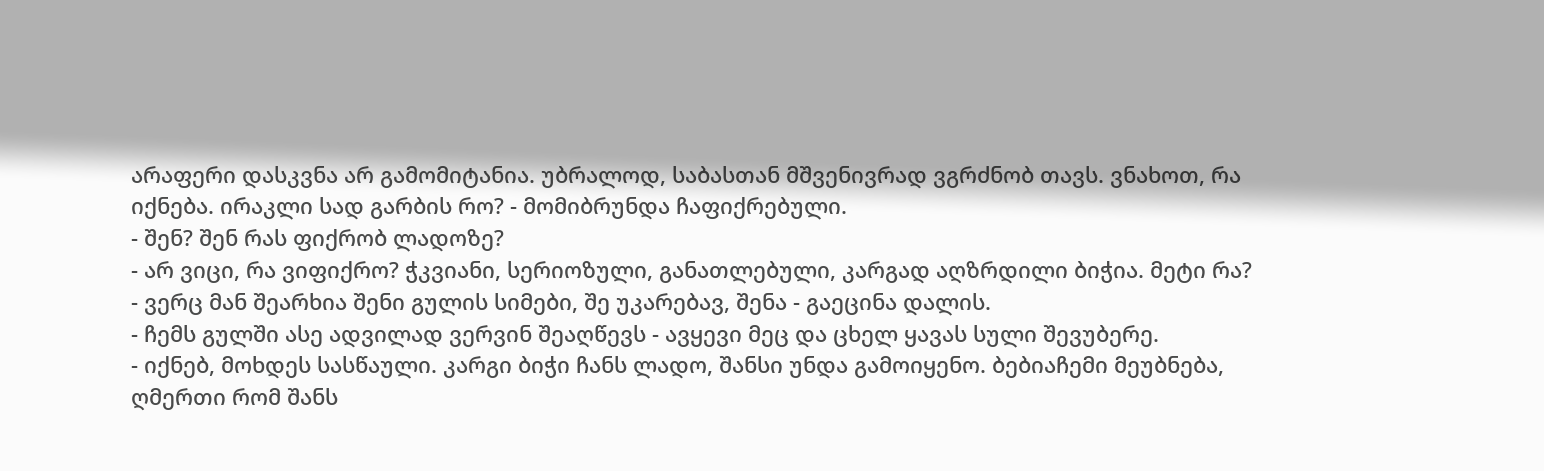არაფერი დასკვნა არ გამომიტანია. უბრალოდ, საბასთან მშვენივრად ვგრძნობ თავს. ვნახოთ, რა იქნება. ირაკლი სად გარბის რო? - მომიბრუნდა ჩაფიქრებული.
- შენ? შენ რას ფიქრობ ლადოზე?
- არ ვიცი, რა ვიფიქრო? ჭკვიანი, სერიოზული, განათლებული, კარგად აღზრდილი ბიჭია. მეტი რა?
- ვერც მან შეარხია შენი გულის სიმები, შე უკარებავ, შენა - გაეცინა დალის.
- ჩემს გულში ასე ადვილად ვერვინ შეაღწევს - ავყევი მეც და ცხელ ყავას სული შევუბერე.
- იქნებ, მოხდეს სასწაული. კარგი ბიჭი ჩანს ლადო, შანსი უნდა გამოიყენო. ბებიაჩემი მეუბნება, ღმერთი რომ შანს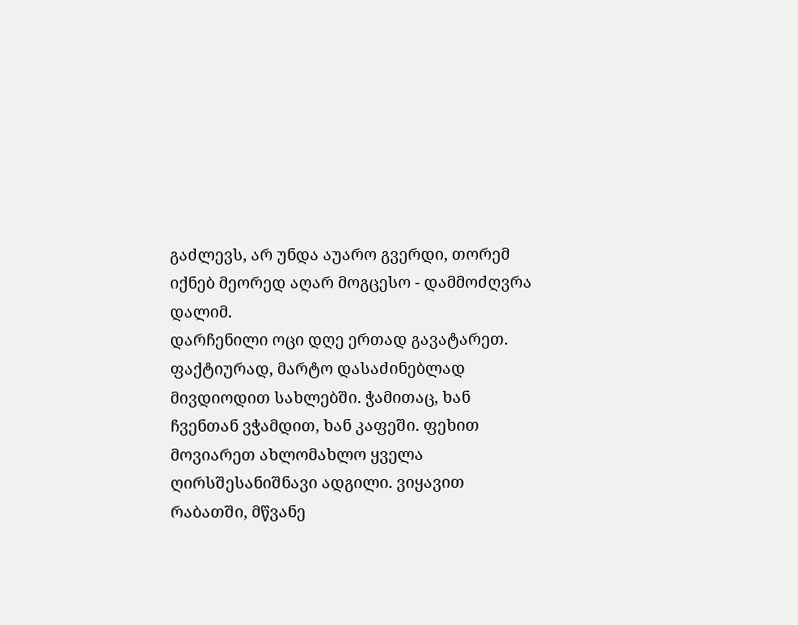გაძლევს, არ უნდა აუარო გვერდი, თორემ იქნებ მეორედ აღარ მოგცესო - დამმოძღვრა დალიმ.
დარჩენილი ოცი დღე ერთად გავატარეთ. ფაქტიურად, მარტო დასაძინებლად მივდიოდით სახლებში. ჭამითაც, ხან ჩვენთან ვჭამდით, ხან კაფეში. ფეხით მოვიარეთ ახლომახლო ყველა ღირსშესანიშნავი ადგილი. ვიყავით რაბათში, მწვანე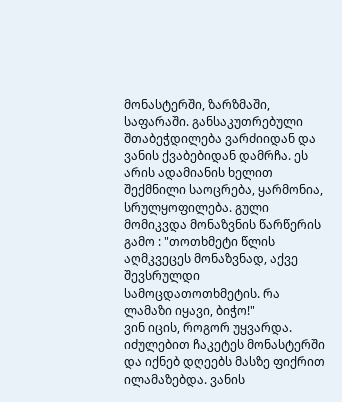მონასტერში, ზარზმაში, საფარაში. განსაკუთრებული შთაბეჭდილება ვარძიიდან და ვანის ქვაბებიდან დამრჩა. ეს არის ადამიანის ხელით შექმნილი საოცრება, ყარმონია, სრულყოფილება. გული მომიკვდა მონაზვნის წარწერის გამო : "თოთხმეტი წლის აღმკვეცეს მონაზვნად, აქვე შევსრულდი სამოცდათოთხმეტის. რა ლამაზი იყავი, ბიჭო!"
ვინ იცის, როგორ უყვარდა. იძულებით ჩაკეტეს მონასტერში და იქნებ დღეებს მასზე ფიქრით ილამაზებდა. ვანის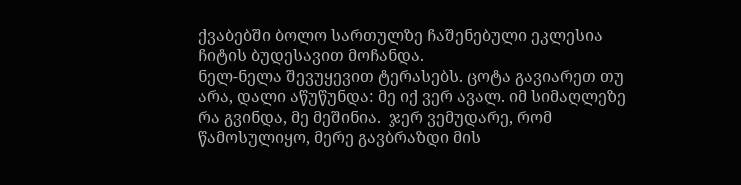ქვაბებში ბოლო სართულზე ჩაშენებული ეკლესია ჩიტის ბუდესავით მოჩანდა.
ნელ-ნელა შევუყევით ტერასებს. ცოტა გავიარეთ თუ არა, დალი აწუწუნდა: მე იქ ვერ ავალ. იმ სიმაღლეზე რა გვინდა, მე მეშინია.  ჯერ ვემუდარე, რომ წამოსულიყო, მერე გავბრაზდი მის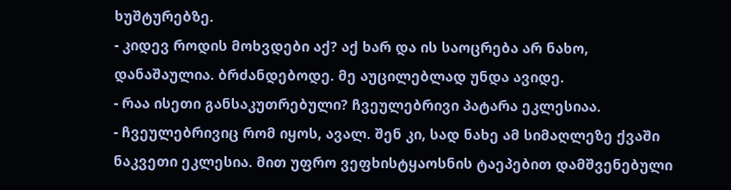ხუშტურებზე.
- კიდევ როდის მოხვდები აქ? აქ ხარ და ის საოცრება არ ნახო, დანაშაულია. ბრძანდებოდე. მე აუცილებლად უნდა ავიდე.
- რაა ისეთი განსაკუთრებული? ჩვეულებრივი პატარა ეკლესიაა.
- ჩვეულებრივიც რომ იყოს, ავალ. შენ კი, სად ნახე ამ სიმაღლეზე ქვაში ნაკვეთი ეკლესია. მით უფრო ვეფხისტყაოსნის ტაეპებით დამშვენებული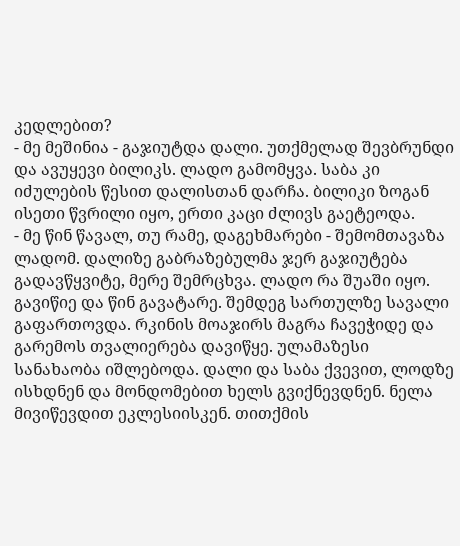კედლებით?
- მე მეშინია - გაჯიუტდა დალი. უთქმელად შევბრუნდი და ავუყევი ბილიკს. ლადო გამომყვა. საბა კი იძულების წესით დალისთან დარჩა. ბილიკი ზოგან ისეთი წვრილი იყო, ერთი კაცი ძლივს გაეტეოდა.
- მე წინ წავალ, თუ რამე, დაგეხმარები - შემომთავაზა ლადომ. დალიზე გაბრაზებულმა ჯერ გაჯიუტება გადავწყვიტე, მერე შემრცხვა. ლადო რა შუაში იყო. გავიწიე და წინ გავატარე. შემდეგ სართულზე სავალი გაფართოვდა. რკინის მოაჯირს მაგრა ჩავეჭიდე და გარემოს თვალიერება დავიწყე. ულამაზესი სანახაობა იშლებოდა. დალი და საბა ქვევით, ლოდზე ისხდნენ და მონდომებით ხელს გვიქნევდნენ. ნელა მივიწევდით ეკლესიისკენ. თითქმის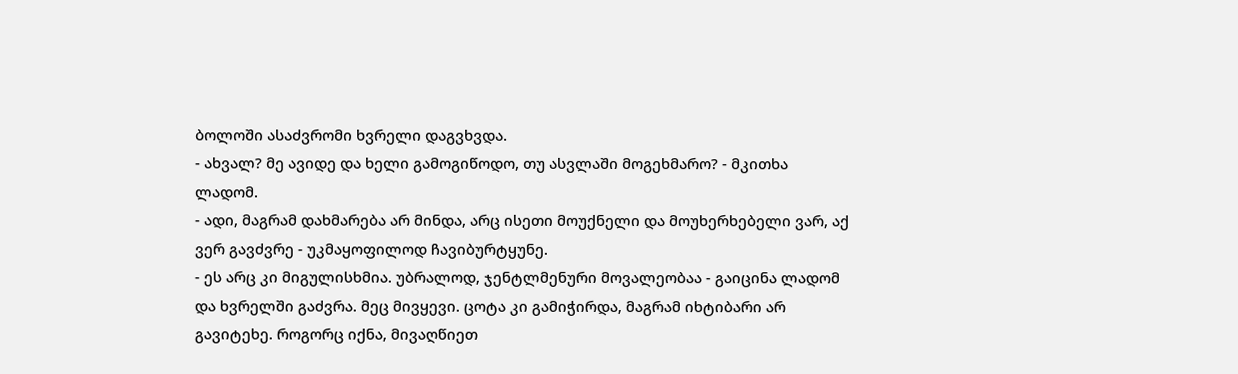ბოლოში ასაძვრომი ხვრელი დაგვხვდა.
- ახვალ? მე ავიდე და ხელი გამოგიწოდო, თუ ასვლაში მოგეხმარო? - მკითხა ლადომ.
- ადი, მაგრამ დახმარება არ მინდა, არც ისეთი მოუქნელი და მოუხერხებელი ვარ, აქ ვერ გავძვრე - უკმაყოფილოდ ჩავიბურტყუნე.
- ეს არც კი მიგულისხმია. უბრალოდ, ჯენტლმენური მოვალეობაა - გაიცინა ლადომ და ხვრელში გაძვრა. მეც მივყევი. ცოტა კი გამიჭირდა, მაგრამ იხტიბარი არ გავიტეხე. როგორც იქნა, მივაღწიეთ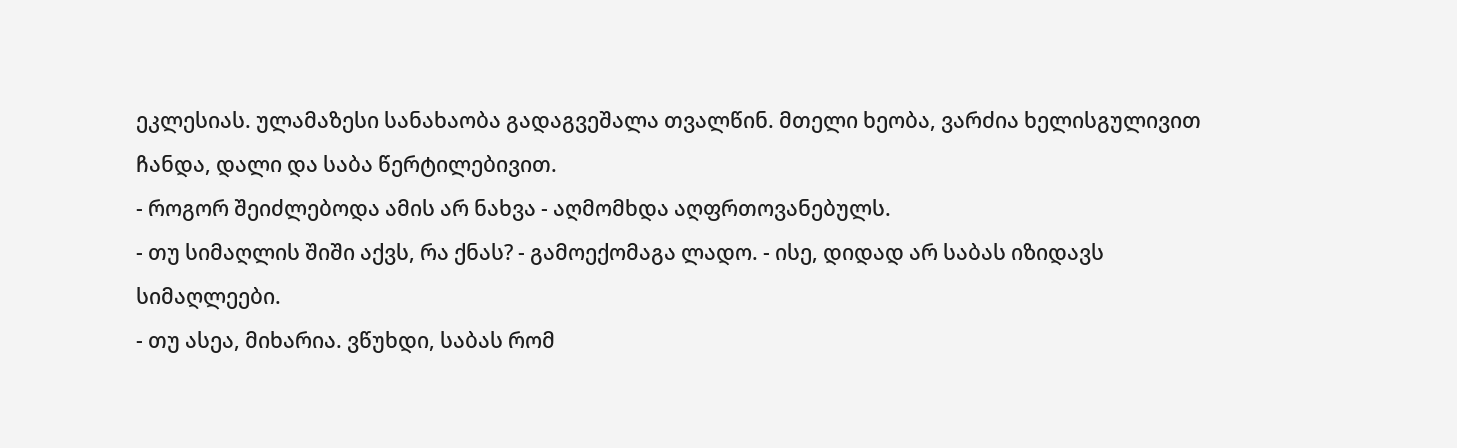ეკლესიას. ულამაზესი სანახაობა გადაგვეშალა თვალწინ. მთელი ხეობა, ვარძია ხელისგულივით ჩანდა, დალი და საბა წერტილებივით.
- როგორ შეიძლებოდა ამის არ ნახვა - აღმომხდა აღფრთოვანებულს.
- თუ სიმაღლის შიში აქვს, რა ქნას? - გამოექომაგა ლადო. - ისე, დიდად არ საბას იზიდავს სიმაღლეები.
- თუ ასეა, მიხარია. ვწუხდი, საბას რომ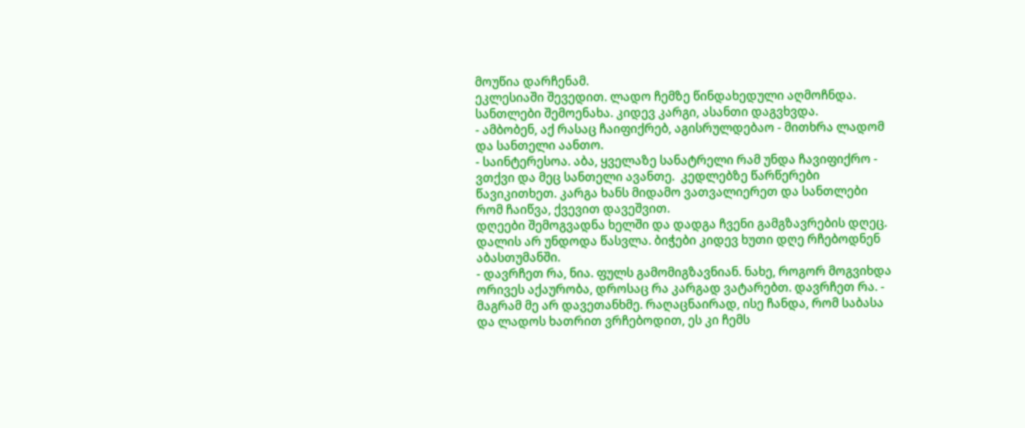მოუწია დარჩენამ.
ეკლესიაში შევედით. ლადო ჩემზე წინდახედული აღმოჩნდა. სანთლები შემოენახა. კიდევ კარგი, ასანთი დაგვხვდა.
- ამბობენ, აქ რასაც ჩაიფიქრებ, აგისრულდებაო - მითხრა ლადომ და სანთელი აანთო.
- საინტერესოა. აბა, ყველაზე სანატრელი რამ უნდა ჩავიფიქრო - ვთქვი და მეც სანთელი ავანთე.  კედლებზე წარწერები წავიკითხეთ. კარგა ხანს მიდამო ვათვალიერეთ და სანთლები რომ ჩაიწვა, ქვევით დავეშვით.
დღეები შემოგვადნა ხელში და დადგა ჩვენი გამგზავრების დღეც. დალის არ უნდოდა წასვლა. ბიჭები კიდევ ხუთი დღე რჩებოდნენ აბასთუმანში.
- დავრჩეთ რა, ნია. ფულს გამომიგზავნიან. ნახე, როგორ მოგვიხდა ორივეს აქაურობა, დროსაც რა კარგად ვატარებთ. დავრჩეთ რა. - მაგრამ მე არ დავეთანხმე. რაღაცნაირად, ისე ჩანდა, რომ საბასა და ლადოს ხათრით ვრჩებოდით, ეს კი ჩემს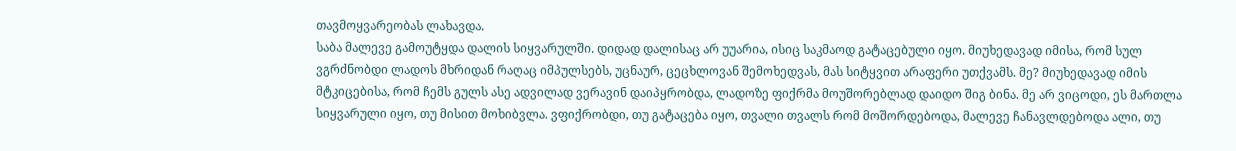თავმოყვარეობას ლახავდა.
საბა მალევე გამოუტყდა დალის სიყვარულში. დიდად დალისაც არ უუარია, ისიც საკმაოდ გატაცებული იყო. მიუხედავად იმისა, რომ სულ ვგრძნობდი ლადოს მხრიდან რაღაც იმპულსებს, უცნაურ, ცეცხლოვან შემოხედვას, მას სიტყვით არაფერი უთქვამს. მე? მიუხედავად იმის მტკიცებისა, რომ ჩემს გულს ასე ადვილად ვერავინ დაიპყრობდა, ლადოზე ფიქრმა მოუშორებლად დაიდო შიგ ბინა. მე არ ვიცოდი, ეს მართლა სიყვარული იყო, თუ მისით მოხიბვლა. ვფიქრობდი, თუ გატაცება იყო, თვალი თვალს რომ მოშორდებოდა, მალევე ჩანავლდებოდა ალი, თუ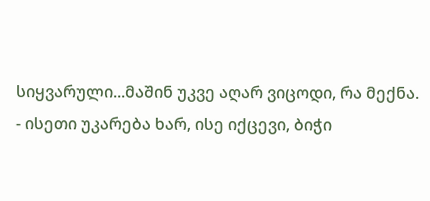სიყვარული...მაშინ უკვე აღარ ვიცოდი, რა მექნა.
- ისეთი უკარება ხარ, ისე იქცევი, ბიჭი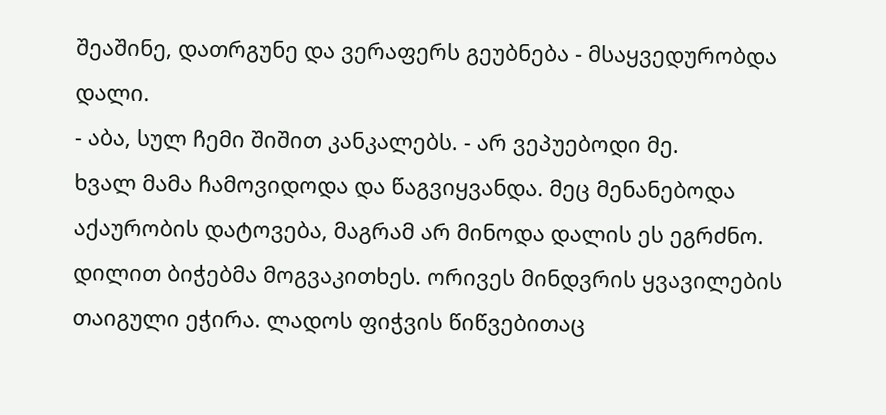შეაშინე, დათრგუნე და ვერაფერს გეუბნება - მსაყვედურობდა დალი.
- აბა, სულ ჩემი შიშით კანკალებს. - არ ვეპუებოდი მე.
ხვალ მამა ჩამოვიდოდა და წაგვიყვანდა. მეც მენანებოდა აქაურობის დატოვება, მაგრამ არ მინოდა დალის ეს ეგრძნო.
დილით ბიჭებმა მოგვაკითხეს. ორივეს მინდვრის ყვავილების თაიგული ეჭირა. ლადოს ფიჭვის წიწვებითაც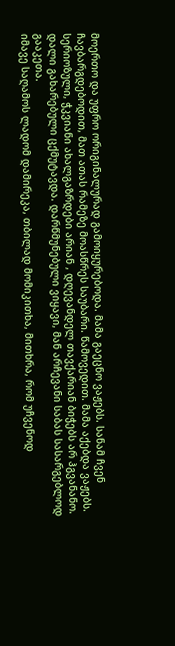მოერთო და უფრო ორიგინალურად გამოიყურებოდა. მამა გაეცნო ვაჟებს. სანამ ჩვენ ჩავბარგდებოდით, მათ ათას რამეზე მოასწრეს საუბარი. წამოვედით. მამა აქებდა ვაჟებს. სერიოზული, ჭკვიანი ახალგაზრდები არიან , დღევანდელ თავქარიან ბიჭებს არ ჰგვანანო. დალი გახარებული ცქმუტავდა. დარწმუნებული ვიყავი, მან არჩევანი საბას სასარგებლოდ გააკეთა.
იმავე საღამოს ლადომ დამირეკა, თბილად მომიკითხა, მითხრა, რომ უჩვენოდ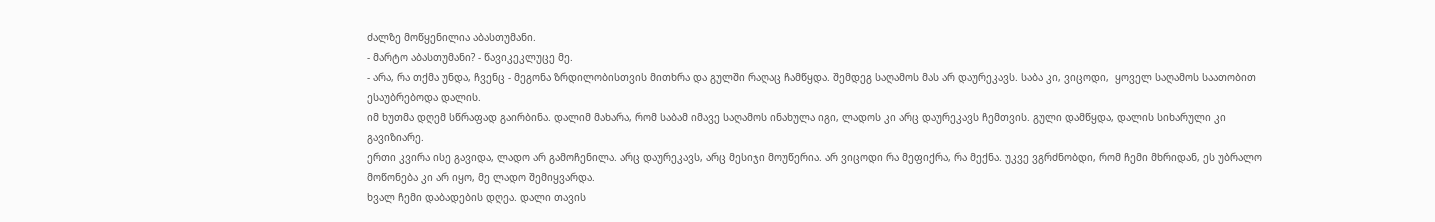ძალზე მოწყენილია აბასთუმანი.
- მარტო აბასთუმანი? - წავიკეკლუცე მე.
- არა, რა თქმა უნდა, ჩვენც - მეგონა ზრდილობისთვის მითხრა და გულში რაღაც ჩამწყდა. შემდეგ საღამოს მას არ დაურეკავს. საბა კი, ვიცოდი,  ყოველ საღამოს საათობით ესაუბრებოდა დალის.
იმ ხუთმა დღემ სწრაფად გაირბინა. დალიმ მახარა, რომ საბამ იმავე საღამოს ინახულა იგი, ლადოს კი არც დაურეკავს ჩემთვის. გული დამწყდა, დალის სიხარული კი  გავიზიარე.
ერთი კვირა ისე გავიდა, ლადო არ გამოჩენილა. არც დაურეკავს, არც მესიჯი მოუწერია. არ ვიცოდი რა მეფიქრა, რა მექნა. უკვე ვგრძნობდი, რომ ჩემი მხრიდან, ეს უბრალო მოწონება კი არ იყო, მე ლადო შემიყვარდა.
ხვალ ჩემი დაბადების დღეა. დალი თავის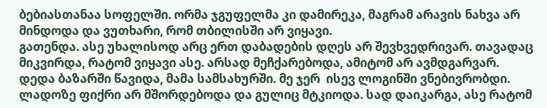ბებიასთანაა სოფელში. ორმა ჯგუფელმა კი დამირეკა, მაგრამ არავის ნახვა არ მინდოდა და ვუთხარი, რომ თბილისში არ ვიყავი.
გათენდა. ასე უხალისოდ არც ერთ დაბადების დღეს არ შევხვედრივარ. თავადაც მიკვირდა, რატომ ვიყავი ასე. არსად მეჩქარებოდა, ამიტომ არ ავმდგარვარ. დედა ბაზარში წავიდა, მამა სამსახურში. მე ჯერ  ისევ ლოგინში ვნებივრობდი. ლადოზე ფიქრი არ მშორდებოდა და გულიც მტკიოდა. სად დაიკარგა, ასე რატომ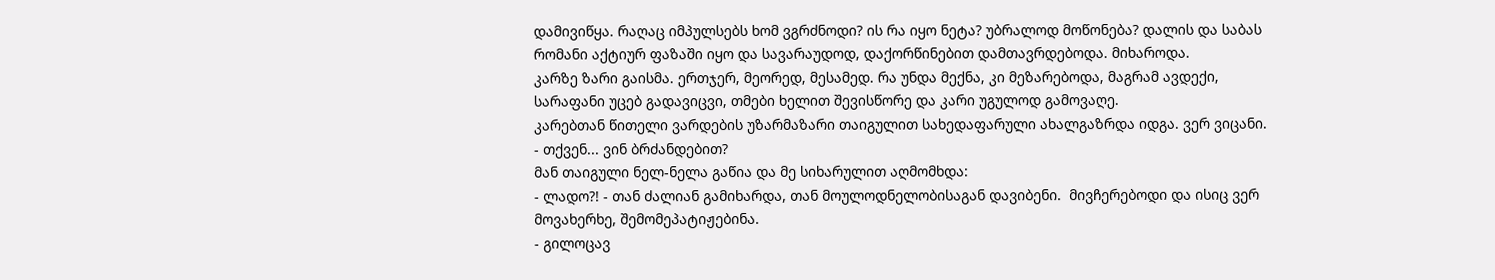დამივიწყა. რაღაც იმპულსებს ხომ ვგრძნოდი? ის რა იყო ნეტა? უბრალოდ მოწონება? დალის და საბას რომანი აქტიურ ფაზაში იყო და სავარაუდოდ, დაქორწინებით დამთავრდებოდა. მიხაროდა.
კარზე ზარი გაისმა. ერთჯერ, მეორედ, მესამედ. რა უნდა მექნა, კი მეზარებოდა, მაგრამ ავდექი, სარაფანი უცებ გადავიცვი, თმები ხელით შევისწორე და კარი უგულოდ გამოვაღე.
კარებთან წითელი ვარდების უზარმაზარი თაიგულით სახედაფარული ახალგაზრდა იდგა. ვერ ვიცანი.
- თქვენ... ვინ ბრძანდებით?
მან თაიგული ნელ-ნელა გაწია და მე სიხარულით აღმომხდა:
- ლადო?! - თან ძალიან გამიხარდა, თან მოულოდნელობისაგან დავიბენი.  მივჩერებოდი და ისიც ვერ მოვახერხე, შემომეპატიჟებინა.
- გილოცავ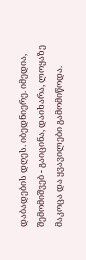დაბადების დღეს. იბედნიერე. იმედია, შემომიშვებ - გაიცინა, დაიხარა, ლოყაზე მაკოცა და ყვავილები გამომიწოდა.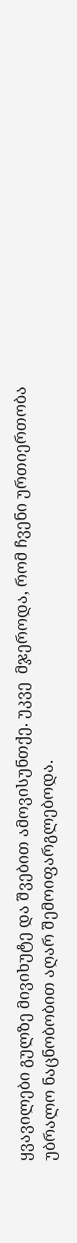ყვავილები გულზე მივიხუტე და შვებით ამოვისუნთქე. უკვე  მჯეროდა, რომ ჩვენი ურთიერთობა უბრალო ნაცნობობით აღარ შემოიფარგლებოდა.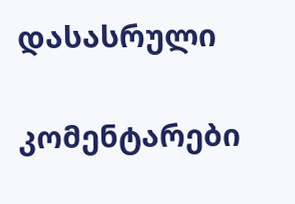დასასრული

კომენტარები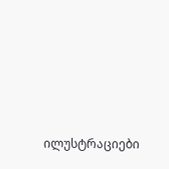ილუსტრაციები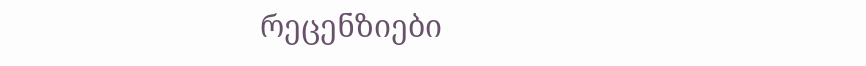რეცენზიები